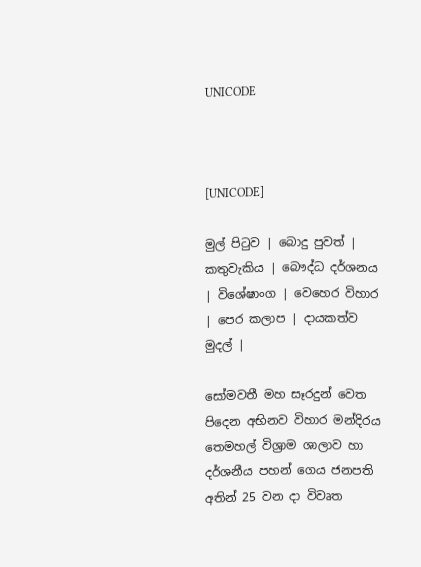UNICODE



[UNICODE]

මුල් පිටුව | බොදු පුවත් | කතුවැකිය | බෞද්ධ දර්ශනය | විශේෂාංග | වෙහෙර විහාර | පෙර කලාප | දායකත්ව මුදල් |

සෝමවතී මහ සෑරදුන් වෙත පිදෙන අභිනව විහාර මන්දිරය තෙමහල් විශ්‍රාම ශාලාව හා දර්ශනීය පහන් ගෙය ජනපති අතින් 25 වන දා විවෘත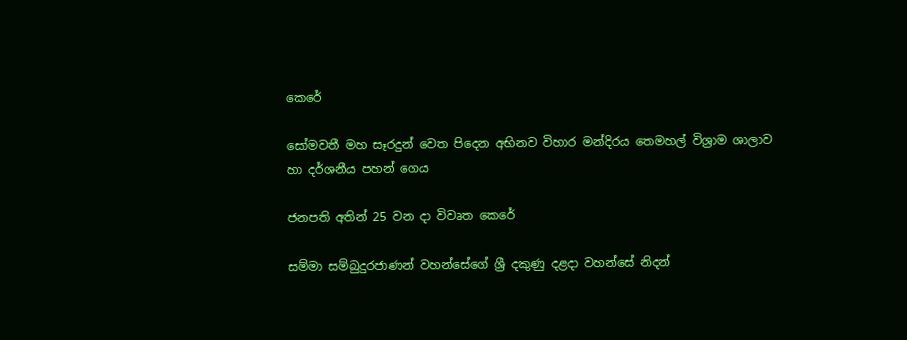කෙරේ

සෝමවතී මහ සෑරදුන් වෙත පිදෙන අභිනව විහාර මන්දිරය තෙමහල් විශ්‍රාම ශාලාව හා දර්ශනීය පහන් ගෙය

ජනපති අතින් 25 වන දා විවෘත කෙරේ

සම්මා සම්බුදුරජාණන් වහන්සේගේ ශ්‍රී දකුණු දළදා වහන්සේ නිදන්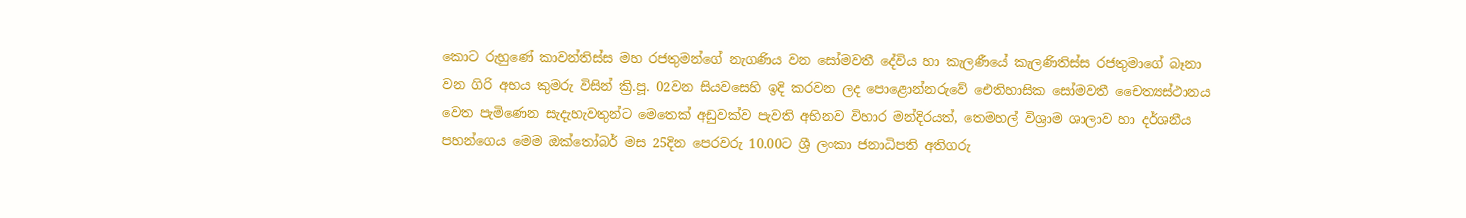කොට රුහුණේ කාවන්තිස්ස මහ රජතුමන්ගේ නැගණිය වන සෝමවතී දේවිය හා කැලණීයේ කැලණිතිස්ස රජතුමාගේ බෑනා වන ගිරි අභය කුමරු විසින් ක්‍රි.පූ. 02වන සියවසෙහි ඉදි කරවන ලද පොළොන්නරුවේ ඓතිහාසික සෝමවතී චෛත්‍යස්ථානය වෙත පැමිණෙන සැදැහැවතුන්ට මෙතෙක් අඩුවක්ව පැවති අභිනව විහාර මන්දිරයත්, තෙමහල් විශ්‍රාම ශාලාව හා දර්ශනීය පහන්ගෙය මෙම ඔක්තෝබර් මස 25දින පෙරවරු 10.00ට ශ්‍රී ලංකා ජනාධිපති අතිගරු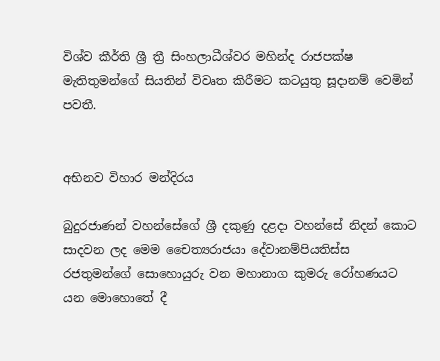විශ්ව කීර්ති ශ්‍රී ත්‍රී සිංහලාධීශ්වර මහින්ද රාජපක්ෂ මැතිතුමන්ගේ සියතින් විවෘත කිරීමට කටයුතු සූදානම් වෙමින් පවතී.


අභිනව විහාර මන්දිරය

බුදුරජාණන් වහන්සේගේ ශ්‍රී දකුණු දළදා වහන්සේ නිදන් කොට සාදවන ලද මෙම චෛත්‍යරාජයා දේවානම්පියතිස්ස රජතුමන්ගේ සොහොයුරු වන මහානාග කුමරු රෝහණයට යන මොහොතේ දී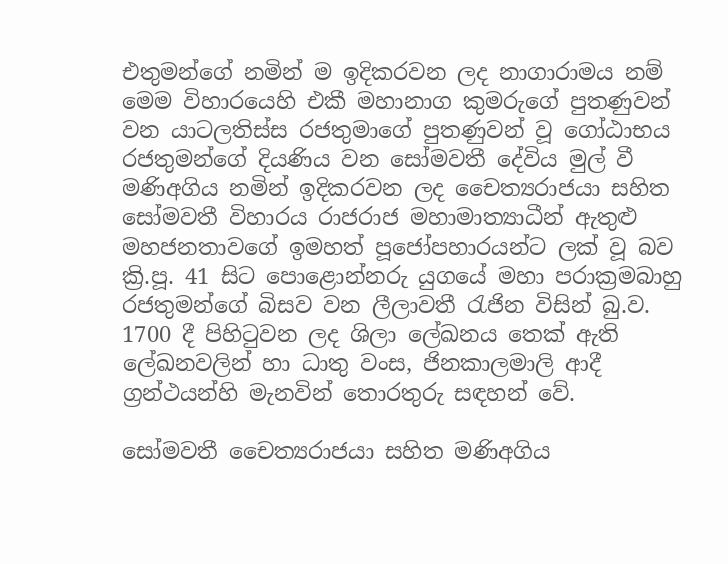එතුමන්ගේ නමින් ම ඉදිකරවන ලද නාගාරාමය නම් මෙම විහාරයෙහි එකී මහානාග කුමරුගේ පුතණුවන් වන යාටලතිස්ස රජතුමාගේ පුතණුවන් වූ ගෝඨාභය රජතුමන්ගේ දියණිය වන සෝමවතී දේවිය මුල් වී මණිඅගිය නමින් ඉදිකරවන ලද චෛත්‍යරාජයා සහිත සෝමවතී විහාරය රාජරාජ මහාමාත්‍යාධීන් ඇතුළු මහජනතාවගේ ඉමහත් පූජෝපහාරයන්ට ලක් වූ බව ක්‍රි.පූ. 41 සිට පොළොන්නරු යුගයේ මහා පරාක්‍රමබාහු රජතුමන්ගේ බිසව වන ලීලාවතී රැජින විසින් බු.ව. 1700 දී පිහිටුවන ලද ශිලා ලේඛනය තෙක් ඇති ලේඛනවලින් හා ධාතු වංස, ජිනකාලමාලි ආදී ග්‍රන්ථයන්හි මැනවින් තොරතුරු සඳහන් වේ.

සෝමවතී චෛත්‍යරාජයා සහිත මණිඅගිය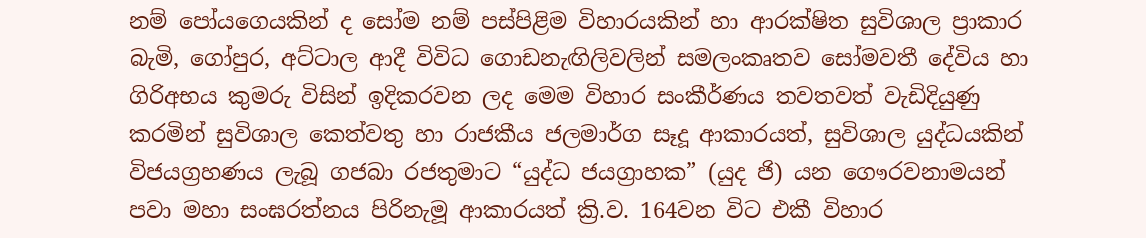නම් පෝයගෙයකින් ද සෝම නම් පස්පිළිම විහාරයකින් හා ආරක්ෂිත සුවිශාල ප්‍රාකාර බැමි, ගෝපුර, අට්ටාල ආදී විවිධ ගොඩනැඟිලිවලින් සමලංකෘතව සෝමවතී දේවිය හා ගිරිඅභය කුමරු විසින් ඉදිකරවන ලද මෙම විහාර සංකීර්ණය තවතවත් වැඩිදියුණු කරමින් සුවිශාල කෙත්වතු හා රාජකීය ජලමාර්ග සෑදූ ආකාරයත්, සුවිශාල යුද්ධයකින් විජයග්‍රහණය ලැබූ ගජබා රජතුමාට “යුද්ධ ජයග්‍රාහක” (යුද ජි) යන ගෞරවනාමයන් පවා මහා සංඝරත්නය පිරිනැමූ ආකාරයත් ක්‍රි.ව. 164වන විට එකී විහාර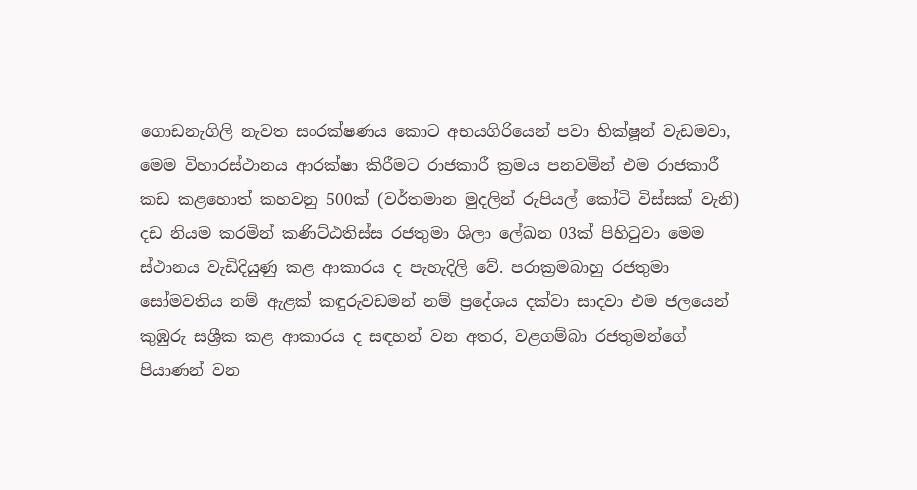ගොඩනැගිලි නැවත සංරක්ෂණය කොට අභයගිරියෙන් පවා භික්ෂූන් වැඩමවා, මෙම විහාරස්ථානය ආරක්ෂා කිරීමට රාජකාරී ක්‍රමය පනවමින් එම රාජකාරී කඩ කළහොත් කහවනු 500ක් (වර්තමාන මුදලින් රුපියල් කෝටි විස්සක් වැනි) දඩ නියම කරමින් කණිට්ඨතිස්ස රජතුමා ශිලා ලේඛන 03ක් පිහිටුවා මෙම ස්ථානය වැඩිදියුණු කළ ආකාරය ද පැහැදිලි වේ. පරාක්‍රමබාහු රජතුමා සෝමවතිය නම් ඇළක් කඳුරුවඩමන් නම් ප්‍රදේශය දක්වා සාදවා එම ජලයෙන් කුඹුරු සශ්‍රීක කළ ආකාරය ද සඳහන් වන අතර, වළගම්බා රජතුමන්ගේ පියාණන් වන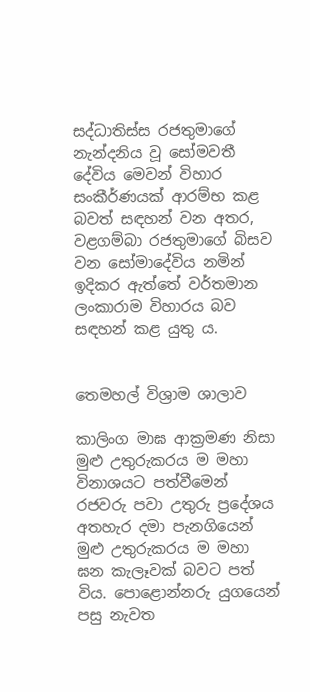සද්ධාතිස්ස රජතුමාගේ නැන්දනිය වූ සෝමවතී දේවිය මෙවන් විහාර සංකීර්ණයක් ආරම්භ කළ බවත් සඳහන් වන අතර, වළගම්බා රජතුමාගේ බිසව වන සෝමාදේවිය නමින් ඉදිකර ඇත්තේ වර්තමාන ලංකාරාම විහාරය බව සඳහන් කළ යුතු ය.


තෙමහල් විශ්‍රාම ශාලාව

කාලිංග මාඝ ආක්‍රමණ නිසා මුළු උතුරුකරය ම මහා විනාශයට පත්වීමෙන් රජවරු පවා උතුරු ප්‍රදේශය අතහැර දමා පැනගියෙන් මුළු උතුරුකරය ම මහා ඝන කැලෑවක් බවට පත් විය. පොළොන්නරු යුගයෙන් පසු නැවත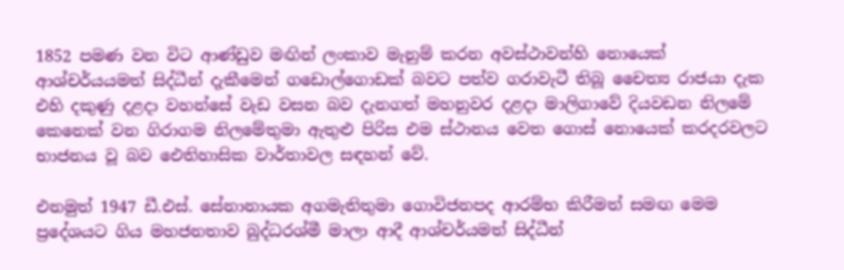1852 පමණ වන විට ආණ්ඩුව මඟින් ලංකාව මැනුම් කරන අවස්ථාවන්හි නොයෙක් ආශ්චර්යයමත් සිද්ධීන් දැකීමෙන් ගඩොල්ගොඩක් බවට පත්ව ගරාවැටී තිබූ චෛත්‍ය රාජයා දැක එහි දකුණු දළදා වහන්සේ වැඩ වසන බව දැනගත් මහනුවර දළදා මාලිගාවේ දියවඩන නිලමේ කෙනෙක් වන ගිරාගම නිලමේතුමා ඇතුළු පිරිස එම ස්ථානය වෙත ගොස් නොයෙක් කරදරවලට භාජනය වූ බව ඓතිහාසික වාර්තාවල සඳහන් වේ.

එනමුත් 1947 ඩී.එස්. සේනානායක අගමැතිතුමා ගොවිජනපද ආරම්භ කිරීමත් සමඟ මෙම ප්‍රදේශයට ගිය මහජනතාව බුද්ධරශ්මී මාලා ආදී ආශ්චර්යමත් සිද්ධීන්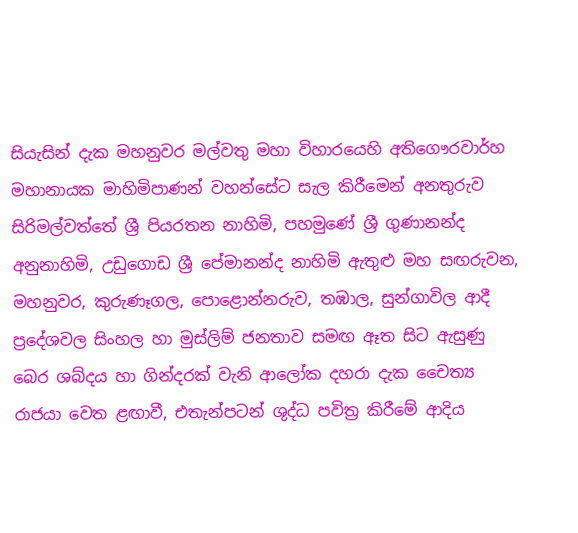සියැසින් දැක මහනුවර මල්වතු මහා විහාරයෙහි අතිගෞරවාර්හ මහානායක මාහිමිපාණන් වහන්සේට සැල කිරීමෙන් අනතුරුව සිරිමල්වත්තේ ශ්‍රී පියරතන නාහිමි, පහමුණේ ශ්‍රී ගුණානන්ද අනුනාහිමි, උඩුගොඩ ශ්‍රී පේමානන්ද නාහිමි ඇතුළු මහ සඟරුවන, මහනුවර, කුරුණෑගල, පොළොන්නරුව, තඹාල, සුන්ගාවිල ආදී ප්‍රදේශවල සිංහල හා මුස්ලිම් ජනතාව සමඟ ඈත සිට ඇසුණු බෙර ශබ්දය හා ගින්දරක් වැනි ආලෝක දහරා දැක චෛත්‍ය රාජයා වෙත ළඟාවී, එතැන්පටන් ශුද්ධ පවිත්‍ර කිරීමේ ආදිය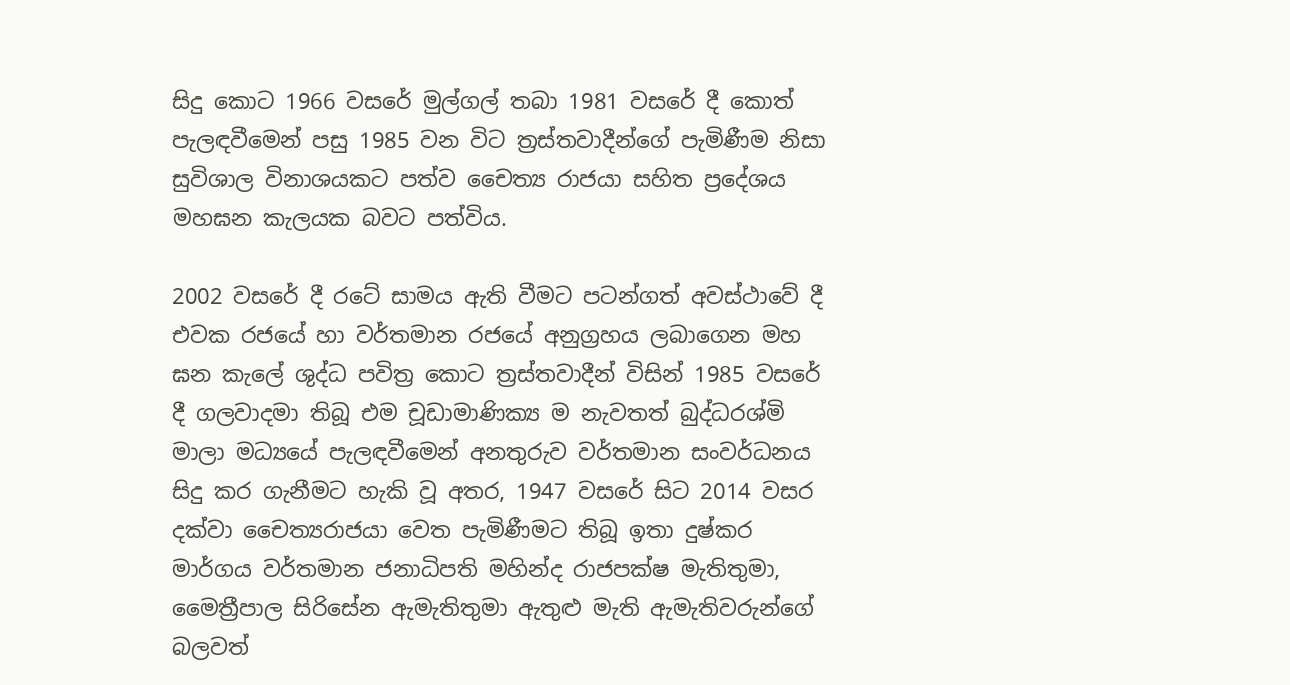සිදු කොට 1966 වසරේ මුල්ගල් තබා 1981 වසරේ දී කොත් පැලඳවීමෙන් පසු 1985 වන විට ත්‍රස්තවාදීන්ගේ පැමිණීම නිසා සුවිශාල විනාශයකට පත්ව චෛත්‍ය රාජයා සහිත ප්‍රදේශය මහඝන කැලයක බවට පත්විය.

2002 වසරේ දී රටේ සාමය ඇති වීමට පටන්ගත් අවස්ථාවේ දී එවක රජයේ හා වර්තමාන රජයේ අනුග්‍රහය ලබාගෙන මහ ඝන කැලේ ශුද්ධ පවිත්‍ර කොට ත්‍රස්තවාදීන් විසින් 1985 වසරේ දී ගලවාදමා තිබූ එම චූඩාමාණික්‍ය ම නැවතත් බුද්ධරශ්මි මාලා මධ්‍යයේ පැලඳවීමෙන් අනතුරුව වර්තමාන සංවර්ධනය සිදු කර ගැනීමට හැකි වූ අතර, 1947 වසරේ සිට 2014 වසර දක්වා චෛත්‍යරාජයා වෙත පැමිණීමට තිබූ ඉතා දුෂ්කර මාර්ගය වර්තමාන ජනාධිපති මහින්ද රාජපක්ෂ මැතිතුමා, මෛත්‍රීපාල සිරිසේන ඇමැතිතුමා ඇතුළු මැති ඇමැතිවරුන්ගේ බලවත්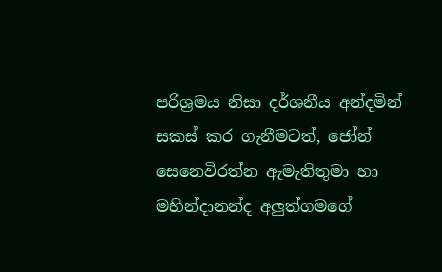පරිශ්‍රමය නිසා දර්ශනීය අන්දමින් සකස් කර ගැනීමටත්, ජෝන් සෙනෙවිරත්න ඇමැතිතුමා හා මහින්දානන්ද අලුත්ගමගේ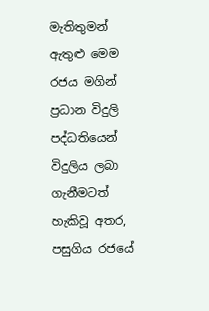මැතිතුමන් ඇතුළු මෙම රජය මගින් ප්‍රධාන විදුලි පද්ධතියෙන් විදුලිය ලබා ගැනීමටත් හැකිවූ අතර, පසුගිය රජයේ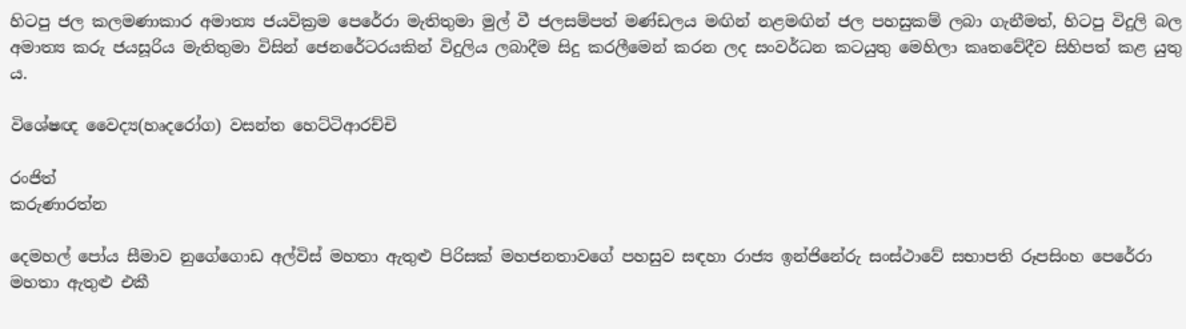හිටපු ජල කලමණාකාර අමාත්‍ය ජයවික්‍රම පෙරේරා මැතිතුමා මුල් වී ජලසම්පත් මණ්ඩලය මඟින් නළමඟින් ජල පහසුකම් ලබා ගැනීමත්, හිටපු විදුලි බල අමාත්‍ය කරු ජයසූරිය මැතිතුමා විසින් ජෙනරේටරයකින් විදුලිය ලබාදීම සිදු කරලීමෙන් කරන ලද සංවර්ධන කටයුතු මෙහිලා කෘතවේදීව සිහිපත් කළ යුතු ය.

විශේෂඥ වෛද්‍ය(හෘදරෝග) වසන්ත හෙට්ටිආරච්චි

රංජිත්
කරුණාරත්න

දෙමහල් පෝය සීමාව නුගේගොඩ අල්විස් මහතා ඇතුළු පිරිසක් මහජනතාවගේ පහසුව සඳහා රාජ්‍ය ඉන්ජිනේරු සංස්ථාවේ සභාපති රූපසිංහ පෙරේරා මහතා ඇතුළු එකී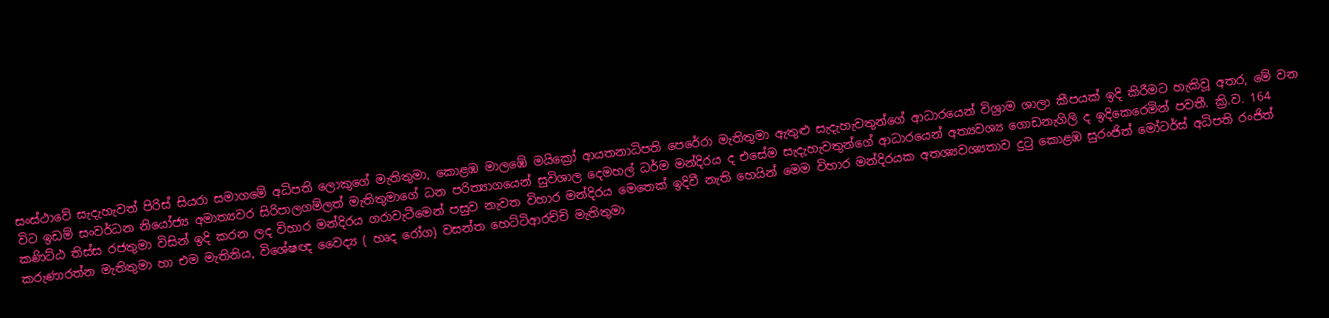සංස්ථාවේ සැදැහැවත් පිරිස් සියරා සමාගමේ අධිපති ලොකුගේ මැතිතුමා, කොළඹ මාලඹේ මයික්‍රෝ ආයතනාධිපති පෙරේරා මැතිතුමා ඇතුළු සැදැහැවතුන්ගේ ආධාරයෙන් විශ්‍රාම ශාලා කීපයක් ඉදි කිරීමට හැකිවූ අතර, මේ වන විට ඉඩම් සංවර්ධන නියෝජ්‍ය අමාත්‍යවර සිරිපාලගම්ලත් මැතිතුමාගේ ධන පරිත්‍යාගයෙන් සුවිශාල දෙමහල් ධර්ම මන්දිරය ද එසේම සැදැහැවතුන්ගේ ආධාරයෙන් අත්‍යවශ්‍ය ගොඩනැගිලි ද ඉදිකෙරෙමින් පවතී. ක්‍රි.ව. 164 කණිට්ඨ තිස්ස රජතුමා විසින් ඉදි කරන ලද විහාර මන්දිරය ගරාවැටීමෙන් පසුව නැවත විහාර මන්දිරය මෙතෙක් ඉදිවී නැති හෙයින් මෙම විහාර මන්දිරයක අතශ්‍යවශ්‍යතාව දුටු කොළඹ සුරංජිත් මෝටර්ස් අධිපති රංජිත් කරුණාරත්න මැතිතුමා හා එම මැතිනිය, විශේෂඥ වෛද්‍ය ( හෘද රෝග) වසන්ත හෙට්ටිආරච්චි මැතිතුමා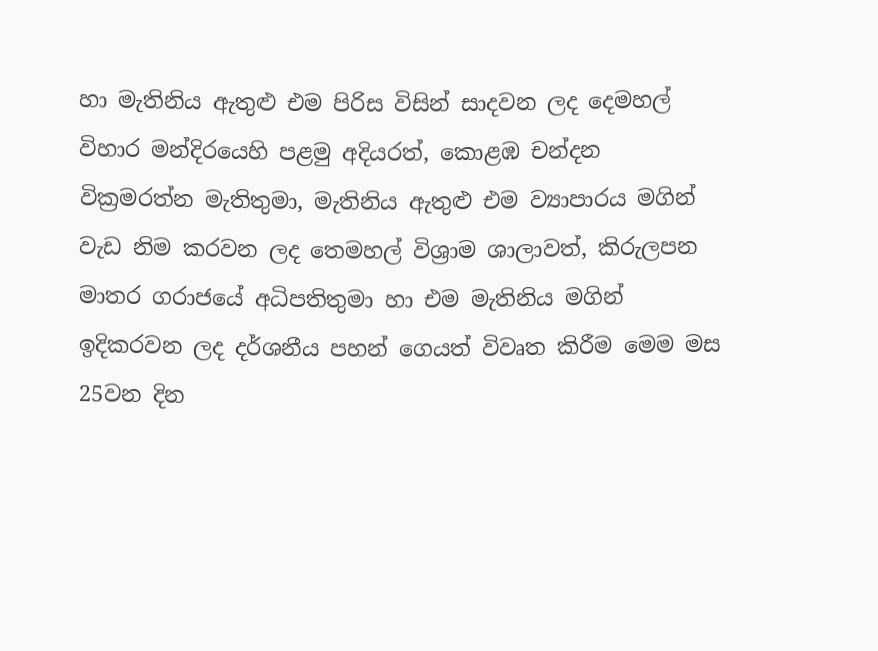හා මැතිනිය ඇතුළු එම පිරිස විසින් සාදවන ලද දෙමහල් විහාර මන්දිරයෙහි පළමු අදියරත්, කොළඹ චන්දන වික්‍රමරත්න මැතිතුමා, මැතිනිය ඇතුළු එම ව්‍යාපාරය මගින් වැඩ නිම කරවන ලද තෙමහල් විශ්‍රාම ශාලාවත්, කිරුලපන මාතර ගරාජයේ අධිපතිතුමා හා එම මැතිනිය මගින් ඉදිකරවන ලද දර්ශනීය පහන් ගෙයත් විවෘත කිරීම මෙම මස 25වන දින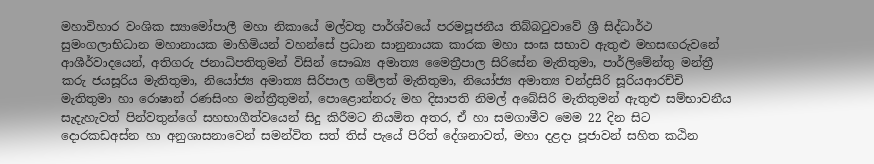මහාවිහාර වංශික ස්‍යාමෝපාලී මහා නිකායේ මල්වතු පාර්ශ්වයේ පරමපූජනීය තිබ්බටුවාවේ ශ්‍රී සිද්ධාර්ථ සුමංගලාභිධාන මහානායක මාහිමියන් වහන්සේ ප්‍රධාන සානුනායක කාරක මහා සංඝ සභාව ඇතුළු මහසඟරුවනේ ආශීර්වාදයෙන්, අතිගරු ජනාධිපතිතුමන් විසින් සෞඛ්‍ය අමාත්‍ය මෛත්‍රීපාල සිරිසේන මැතිතුමා, පාර්ලිමේන්තු මන්ත්‍රී කරු ජයසූරිය මැතිතුමා, නියෝජ්‍ය අමාත්‍ය සිරිපාල ගම්ලත් මැතිතුමා, නියෝජ්‍ය අමාත්‍ය චන්ද්‍රසිරි සූරියආරච්චි මැතිතුමා හා රොෂාන් රණසිංහ මන්ත්‍රීතුමන්, පොළොන්නරු මහ දිසාපති නිමල් අබේසිරි මැතිතුමන් ඇතුළු සම්භාවනීය සැදැහැවත් පින්වතුන්ගේ සහභාගීත්වයෙන් සිදු කිරීමට නියමිත අතර, ඒ හා සමගාමීව මෙම 22 දින සිට දොරකඩඅස්න හා අනුශාසනාවෙන් සමන්විත සත් තිස් පැයේ පිරිත් දේශනාවත්, මහා දළදා පූජාවන් සහිත කඨින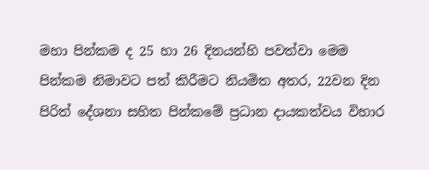මහා පින්කම ද 25 හා 26 දිනයන්හි පවත්වා මෙම පින්කම නිමාවට පත් කිරීමට නියමිත අතර, 22වන දින පිරිත් දේශනා සහිත පින්කමේ ප්‍රධාන දායකත්වය විහාර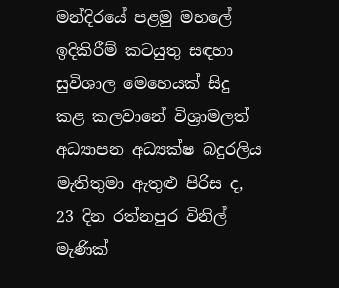මන්දිරයේ පළමු මහලේ ඉදිකිරීම් කටයුතු සඳහා සුවිශාල මෙහෙයක් සිදු කළ කලවානේ විශ්‍රාමලත් අධ්‍යාපන අධ්‍යක්ෂ බදුරලිය මැතිතුමා ඇතුළු පිරිස ද, 23 දින රත්නපුර විනිල් මැණික්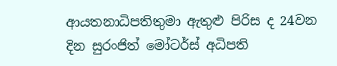ආයතනාධිපතිතුමා ඇතුළු පිරිස ද 24වන දින සුරංජිත් මෝටර්ස් අධිපති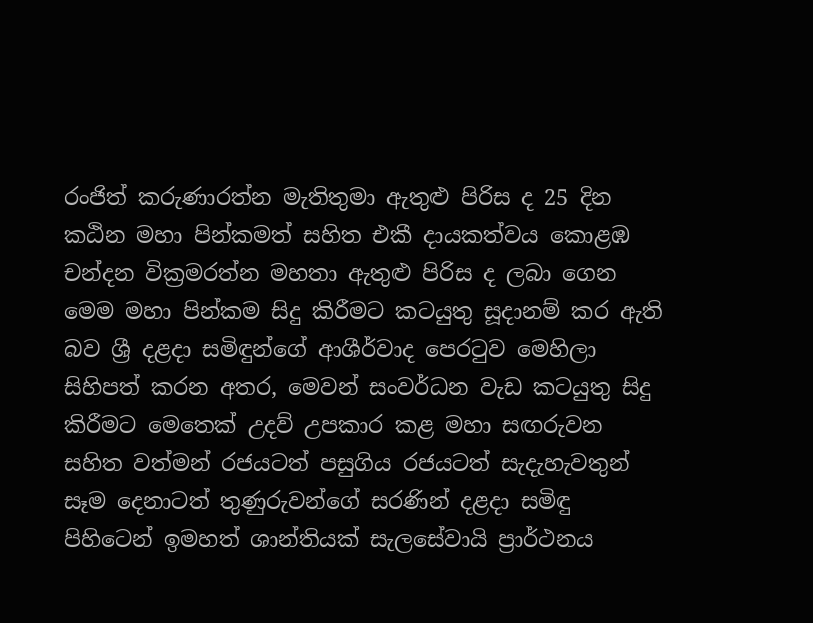රංජිත් කරුණාරත්න මැතිතුමා ඇතුළු පිරිස ද 25 දින කඨින මහා පින්කමත් සහිත එකී දායකත්වය කොළඹ චන්දන වික්‍රමරත්න මහතා ඇතුළු පිරිස ද ලබා ගෙන මෙම මහා පින්කම සිදු කිරීමට කටයුතු සූදානම් කර ඇති බව ශ්‍රී දළදා සමිඳුන්ගේ ආශීර්වාද පෙරටුව මෙහිලා සිහිපත් කරන අතර, මෙවන් සංවර්ධන වැඩ කටයුතු සිදු කිරීමට මෙතෙක් උදව් උපකාර කළ මහා සඟරුවන සහිත වත්මන් රජයටත් පසුගිය රජයටත් සැදැහැවතුන් සෑම දෙනාටත් තුණුරුවන්ගේ සරණින් දළදා සමිඳු පිහිටෙන් ඉමහත් ශාන්තියක් සැලසේවායි ප්‍රාර්ථනය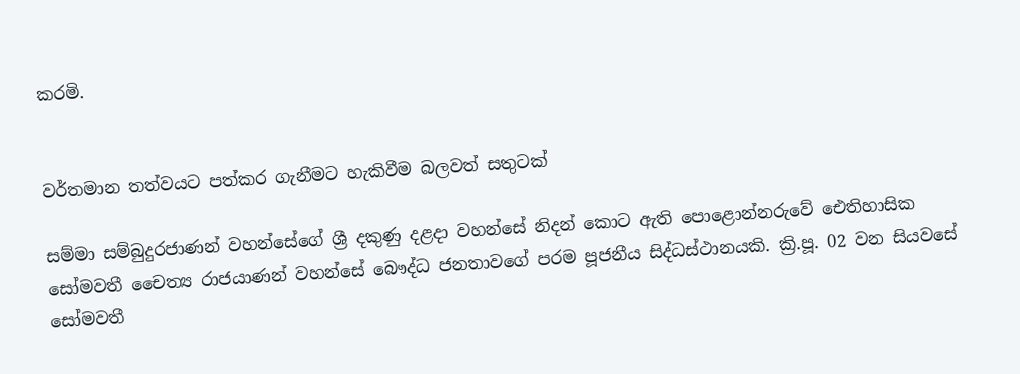කරමි.


වර්තමාන තත්වයට පත්කර ගැනීමට හැකිවීම බලවත් සතුටක්

සම්මා සම්බුදුරජාණන් වහන්සේගේ ශ්‍රී දකුණු දළදා වහන්සේ නිදන් කොට ඇති පොළොන්නරුවේ ඓතිහාසික සෝමවතී චෛත්‍ය රාජයාණන් වහන්සේ බෞද්ධ ජනතාවගේ පරම පූජනීය සිද්ධස්ථානයකි. ක්‍රි.පූ. 02 වන සියවසේ සෝමවතී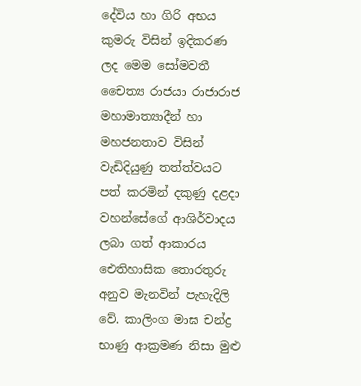දේවිය හා ගිරි අභය කුමරු විසින් ඉදිකරණ ලද මෙම සෝමවතී චෛත්‍ය රාජයා රාජාරාජ මහාමාත්‍යාදීන් හා මහජනතාව විසින් වැඩිදියුණු තත්ත්වයට පත් කරමින් දකුණු දළදා වහන්සේගේ ආශිර්වාදය ලබා ගත් ආකාරය ඓතිහාසික තොරතුරු අනුව මැනවින් පැහැදිලි වේ. කාලිංග මාඝ චන්ද්‍ර භාණු ආක්‍රමණ නිසා මුළු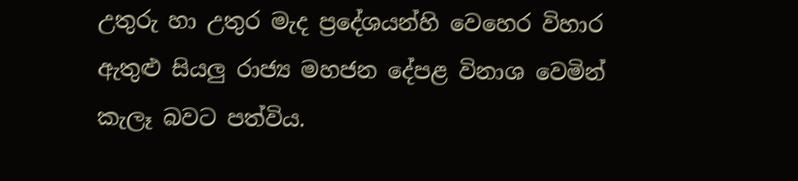උතුරු හා උතුර මැද ප්‍රදේශයන්හි වෙහෙර විහාර ඇතුළු සියලු රාජ්‍ය මහජන දේපළ විනාශ වෙමින් කැලෑ බවට පත්විය.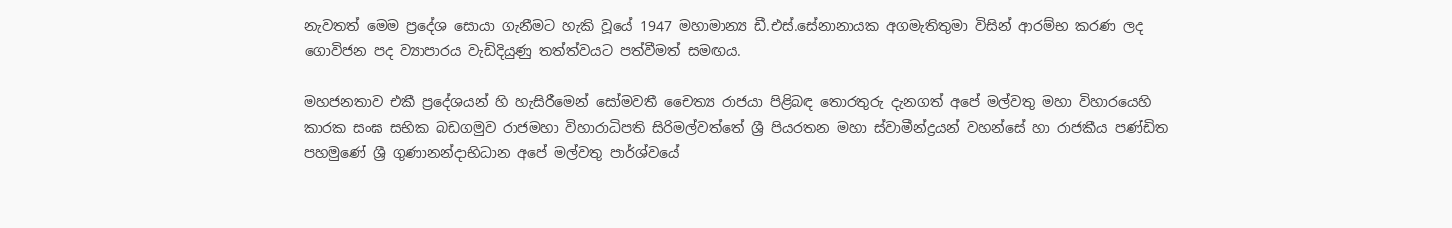නැවතත් මෙම ප්‍රදේශ සොයා ගැනීමට හැකි වූයේ 1947 මහාමාන්‍ය ඩී.එස්.සේනානායක අගමැතිතුමා විසින් ආරම්භ කරණ ලද ගොවිජන පද ව්‍යාපාරය වැඩිදියුණු තත්ත්වයට පත්වීමත් සමඟය.

මහජනතාව එකී ප්‍රදේශයන් හි හැසිරීමෙන් සෝමවතී චෛත්‍ය රාජයා පිළිබඳ තොරතුරු දැනගත් අපේ මල්වතු මහා විහාරයෙහි කාරක සංඝ සභික බඩගමුව රාජමහා විහාරාධිපති සිරිමල්වත්තේ ශ්‍රී පියරතන මහා ස්වාමීන්ද්‍රයන් වහන්සේ හා රාජකීය පණ්ඩිත පහමුණේ ශ්‍රී ගුණානන්දාභිධාන අපේ මල්වතු පාර්ශ්වයේ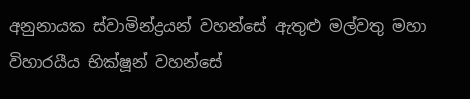අනුනායක ස්වාමින්ද්‍රයන් වහන්සේ ඇතුළු මල්වතු මහා විහාරයීය භික්ෂූන් වහන්සේ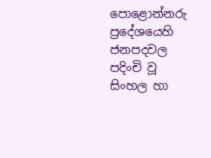පොළොන්නරු ප්‍රදේශයෙහි ජනපදවල පදිංචි වූ සිංහල හා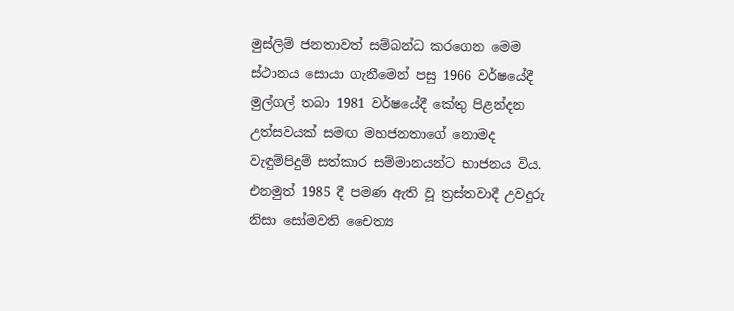මුස්ලිම් ජනතාවත් සම්බන්ධ කරගෙන මෙම ස්ථානය සොයා ගැනීමෙන් පසු 1966 වර්ෂයේදී මුල්ගල් තබා 1981 වර්ෂයේදී කේතු පිළන්දන උත්සවයක් සමඟ මහජනතාගේ නොමද වැඳුම්පිදුම් සත්කාර සම්මානයන්ට භාජනය විය. එනමුත් 1985 දී පමණ ඇති වූ ත්‍රස්තවාදී උවදුරු නිසා සෝමවති චෛත්‍ය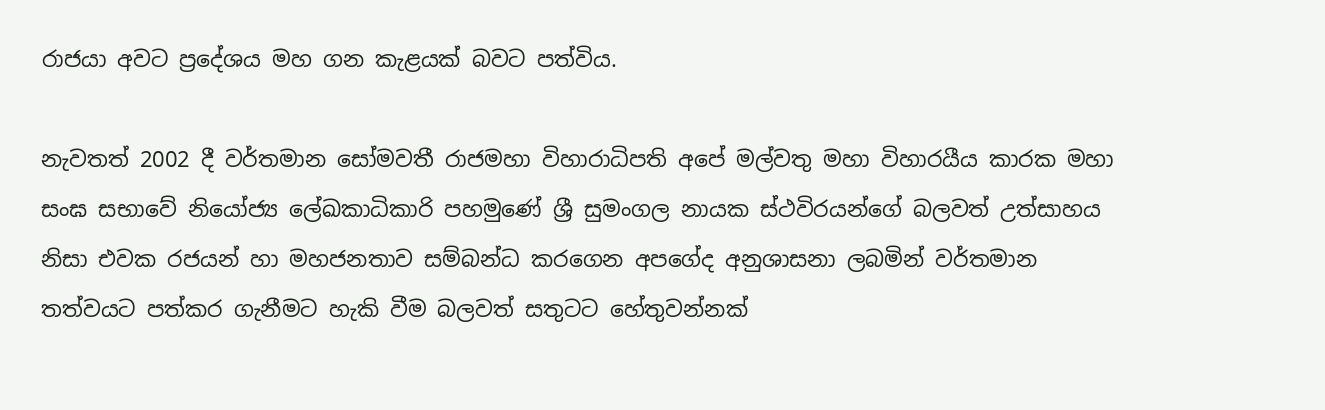රාජයා අවට ප්‍රදේශය මහ ගන කැළයක් බවට පත්විය.

නැවතත් 2002 දී වර්තමාන සෝමවතී රාජමහා විහාරාධිපති අපේ මල්වතු මහා විහාරයීය කාරක මහා සංඝ සභාවේ නියෝජ්‍ය ලේඛකාධිකාරි පහමුණේ ශ්‍රී සුමංගල නායක ස්ථවිරයන්ගේ බලවත් උත්සාහය නිසා එවක රජයන් හා මහජනතාව සම්බන්ධ කරගෙන අපගේද අනුශාසනා ලබමින් වර්තමාන තත්වයට පත්කර ගැනීමට හැකි වීම බලවත් සතුටට හේතුවන්නක්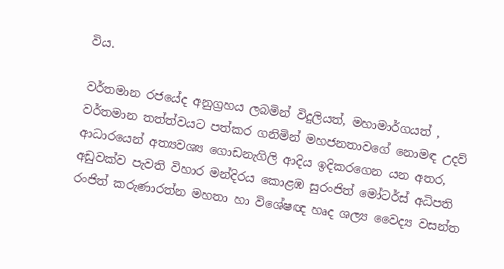විය.

වර්තමාන රජයේද අනුග්‍රහය ලබමින් විදුලියත්, මහාමාර්ගයත් , වර්තමාන තත්ත්වයට පත්කර ගනිමින් මහජනතාවගේ නොමඳ උදව් ආධාරයෙන් අත්‍යවශ්‍ය ගොඩනැගිලි ආදිය ඉදිකරගෙන යන අතර, අඩුවක්ව පැවති විහාර මන්දිරය කොළඹ සුරංජිත් මෝටර්ස් අධිපති රංජිත් කරුණාරත්න මහතා හා විශේෂඥ හෘද ශල්‍ය වෛද්‍ය වසන්ත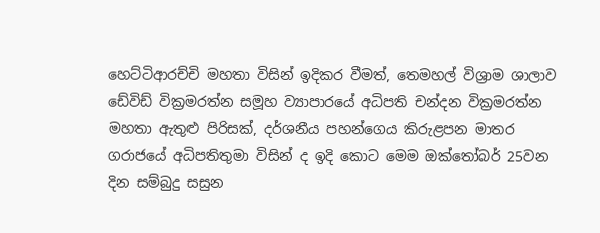හෙට්ටිආරච්චි මහතා විසින් ඉදිකර වීමත්, තෙමහල් විශ්‍රාම ශාලාව ඩේවිඩ් වික්‍රමරත්න සමූහ ව්‍යාපාරයේ අධිපති චන්දන වික්‍රමරත්න මහතා ඇතුළු පිරිසක්, දර්ශනීය පහන්ගෙය කිරුළපන මාතර ගරාජයේ අධිපතිතුමා විසින් ද ඉදි කොට මෙම ඔක්තෝබර් 25වන දින සම්බුදු සසුන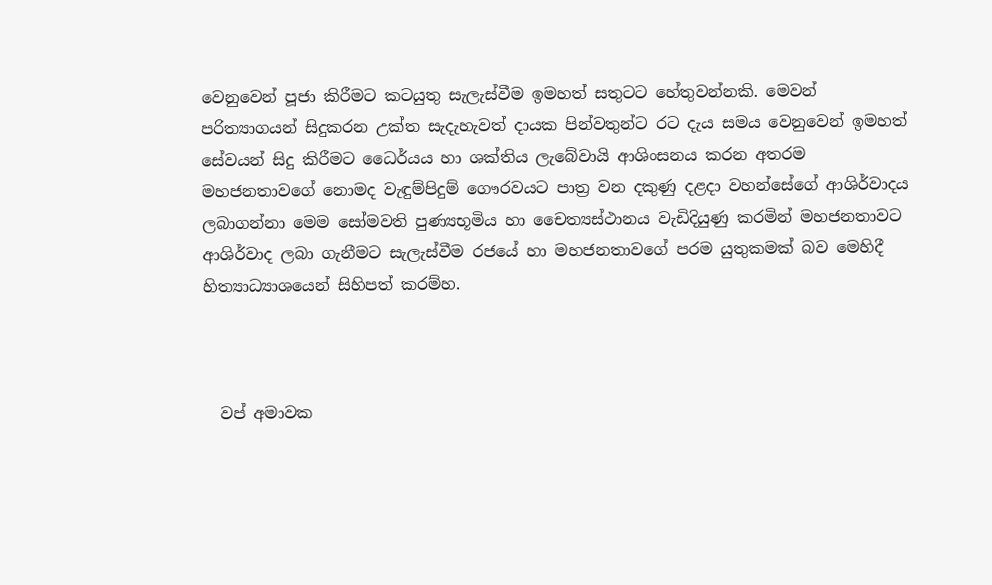වෙනුවෙන් පූජා කිරීමට කටයුතු සැලැස්වීම ඉමහත් සතුටට හේතුවන්නකි. මෙවන් පරිත්‍යාගයන් සිදුකරන උක්ත සැදැහැවත් දායක පින්වතුන්ට රට දැය සමය වෙනුවෙන් ඉමහත් සේවයන් සිදු කිරීමට ධෛර්යය හා ශක්තිය ලැබේවායි ආශිංසනය කරන අතරම මහජනතාවගේ නොමද වැඳුම්පිදුම් ගෞරවයට පාත්‍ර වන දකුණු දළදා වහන්සේගේ ආශිර්වාදය ලබාගන්නා මෙම සෝමවති පුණ්‍යභූමිය හා චෛත්‍යස්ථානය වැඩිදියුණු කරමින් මහජනතාවට ආශිර්වාද ලබා ගැනීමට සැලැස්වීම රජයේ හා මහජනතාවගේ පරම යුතුකමක් බව මෙහිදී හිත්‍යාධ්‍යාශයෙන් සිහිපත් කරම්හ.



  වප් අමාවක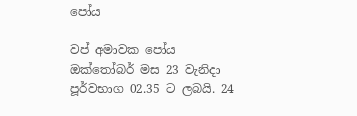පෝය

වප් අමාවක පෝය ඔක්තෝබර් මස 23 වැනිදා පූර්වභාග 02.35 ට ලබයි. 24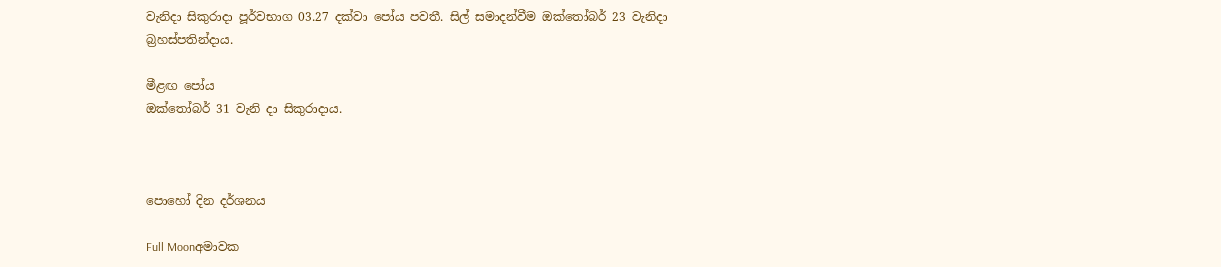වැනිදා සිකුරාදා පූර්වභාග 03.27 දක්වා පෝය පවතී. සිල් සමාදන්වීම ඔක්තෝබර් 23 වැනිදා බ්‍රහස්පතින්දාය.

මීළඟ පෝය
ඔක්තෝබර් 31 වැනි දා සිකුරාදාය.



පොහෝ දින දර්ශනය

Full Moonඅමාවක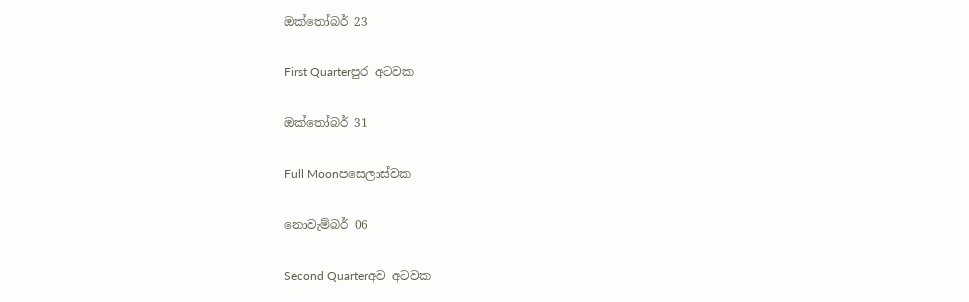ඔක්තෝබර් 23

First Quarterපුර අටවක

ඔක්තෝබර් 31

Full Moonපසෙලාස්වක

නොවැම්බර් 06

Second Quarterඅව අටවක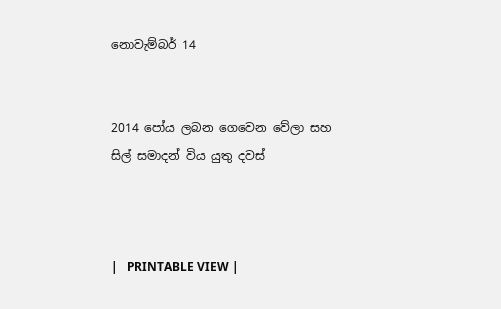නොවැම්බර් 14


2014 පෝය ලබන ගෙවෙන වේලා සහ සිල් සමාදන් විය යුතු දවස්



|   PRINTABLE VIEW |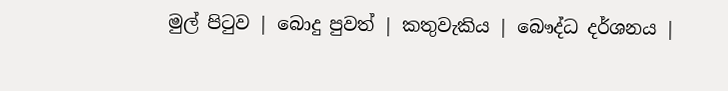මුල් පිටුව | බොදු පුවත් | කතුවැකිය | බෞද්ධ දර්ශනය |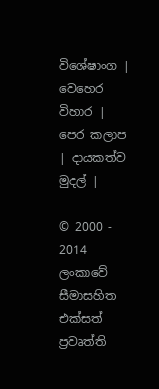විශේෂාංග | වෙහෙර විහාර | පෙර කලාප | දායකත්ව මුදල් |

© 2000 - 2014 ලංකාවේ සීමාසහිත එක්සත් ප්‍රවෘත්ති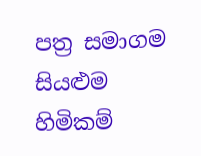පත්‍ර සමාගම
සියළුම හිමිකම්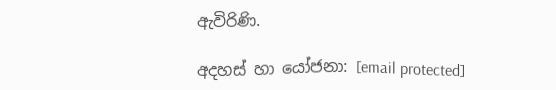ඇවිරිණි.

අදහස් හා යෝජනා: [email protected]